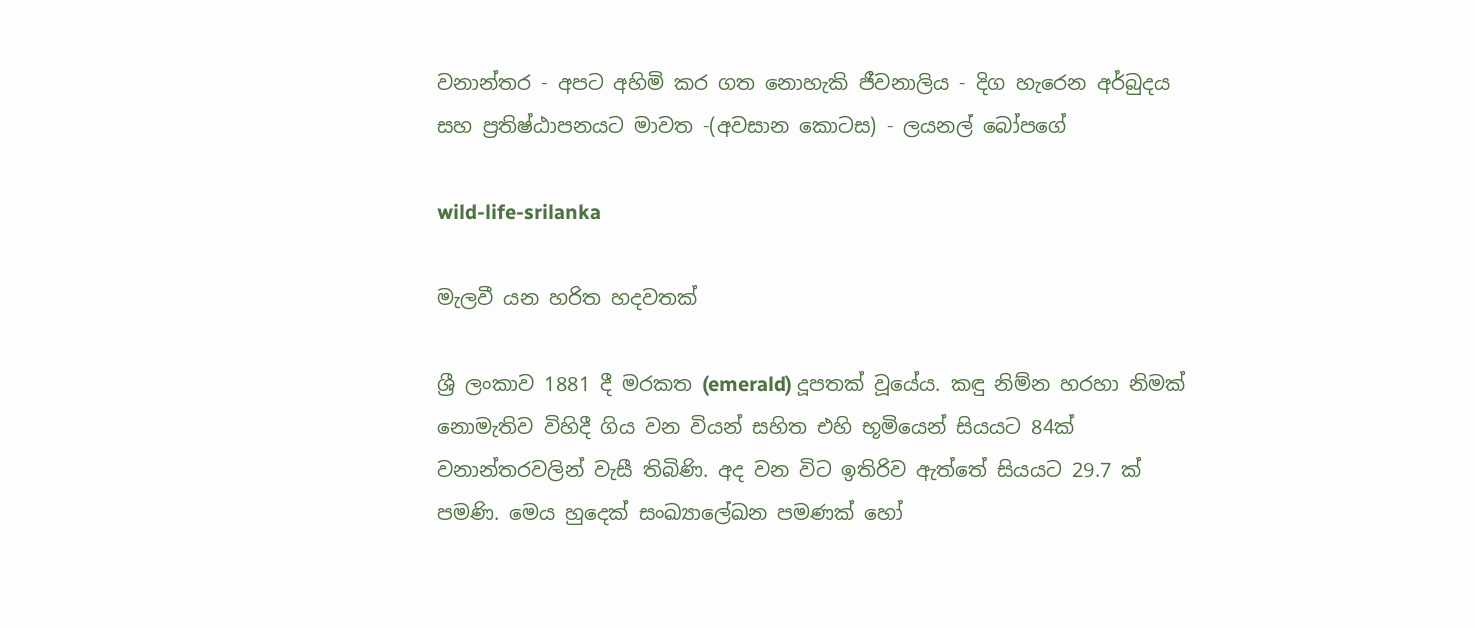වනාන්තර - අපට අහිමි කර ගත නොහැකි ජීවනාලිය - දිග හැරෙන අර්බුදය සහ ප්‍රතිෂ්ඨාපනයට මාවත -(අවසාන කොටස) - ලයනල් බෝපගේ

wild-life-srilanka

මැලවී යන හරිත හදවතක්

ශ්‍රී ලංකාව 1881 දී මරකත (emerald) දූපතක් වූයේය. කඳු නිම්න හරහා නිමක් නොමැතිව විහිදී ගිය වන වියන් සහිත එහි භූමියෙන් සියයට 84ක් වනාන්තරවලින් වැසී තිබිණි. අද වන විට ඉතිරිව ඇත්තේ සියයට 29.7 ක් පමණි. මෙය හුදෙක් සංඛ්‍යාලේඛන පමණක් හෝ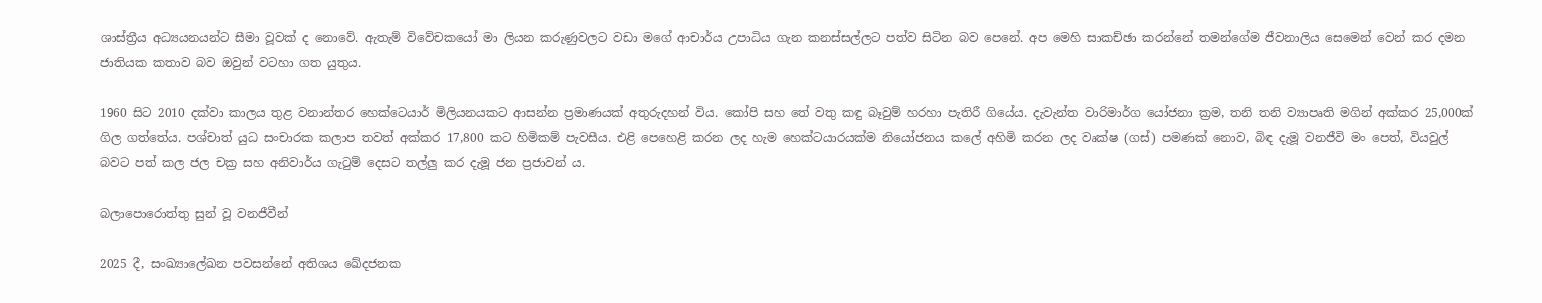ශාස්ත්‍රීය අධ්‍යයනයන්ට සීමා වූවක් ද නොවේ. ඇතැම් විවේචකයෝ මා ලියන කරුණුවලට වඩා මගේ ආචාර්ය උපාධිය ගැන කනස්සල්ලට පත්ව සිටින බව පෙනේ. අප මෙහි සාකච්ඡා කරන්නේ තමන්ගේම ජීවනාලිය සෙමෙන් වෙන් කර දමන ජාතියක කතාව බව ඔවුන් වටහා ගත යුතුය.

1960 සිට 2010 දක්වා කාලය තුළ වනාන්තර හෙක්ටෙයාර් මිලියනයකට ආසන්න ප්‍රමාණයක් අතුරුදහන් විය. කෝපි සහ තේ වතු කඳු බෑවුම් හරහා පැතිරී ගියේය. දැවැන්ත වාරිමාර්ග යෝජනා ක්‍රම, තනි තනි ව්‍යාපෘති මගින් අක්කර 25,000ක් ගිල ගත්තේය. පශ්චාත් යුධ සංචාරක කලාප තවත් අක්කර 17,800 කට හිමිකම් පැවසීය. එළි පෙහෙළි කරන ලද හැම හෙක්ටයාරයක්ම නියෝජනය කලේ අහිමි කරන ලද වෘක්ෂ (ගස්) පමණක් නොව, බිඳ දැමූ වනජීවි මං පෙත්, වියවුල් බවට පත් කල ජල චක්‍ර සහ අනිවාර්ය ගැටුම් දෙසට තල්ලු කර දැමූ ජන ප්‍රජාවන් ය.

බලාපොරොත්තු සුන් වූ වනජීවීන්

2025 දී, සංඛ්‍යාලේඛන පවසන්නේ අතිශය ඛේදජනක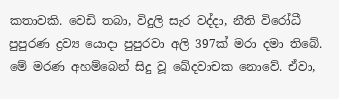කතාවකි. වෙඩි තබා, විදුලි සැර වද්දා, නීති විරෝධී පුපුරණ ද්‍රව්‍ය යොදා පුපුරවා අලි 397ක් මරා දමා තිබේ. මේ මරණ අහම්බෙන් සිදු වූ ඛේදවාචක නොවේ. ඒවා,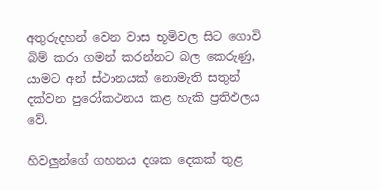අතුරුදහන් වෙන වාස භූමිවල සිට ගොවි බිම් කරා ගමන් කරන්නට බල කෙරුණු, යාමට අන් ස්ථානයක් නොමැති සතුන් දක්වන පුරෝකථනය කළ හැකි ප්‍රතිඵලය වේ.

හිවලුන්ගේ ගහනය දශක දෙකක් තුළ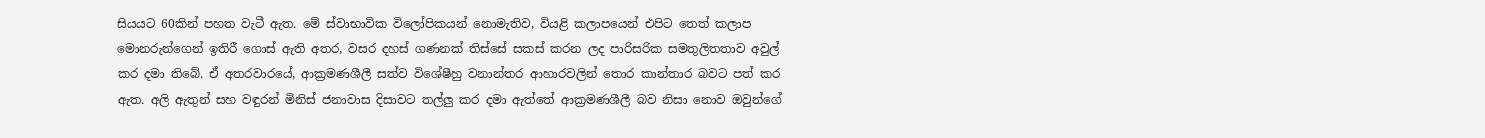සියයට 60කින් පහත වැටී ඇත. මේ ස්වාභාවික විලෝපිකයන් නොමැතිව, වියළි කලාපයෙන් එපිට තෙත් කලාප මොනරුන්ගෙන් ඉතිරී ගොස් ඇති අතර, වසර දහස් ගණනක් තිස්සේ සකස් කරන ලද පාරිසරික සමතුලිතතාව අවුල් කර දමා තිබේ. ඒ අතරවාරයේ, ආක්‍රමණශීලී සත්ව විශේෂීහු වනාන්තර ආහාරවලින් තොර කාන්තාර බවට පත් කර ඇත. අලි ඇතුන් සහ වඳුරන් මිනිස් ජනාවාස දිසාවට තල්ලු කර දමා ඇත්තේ ආක්‍රමණශීලී බව නිසා නොව ඔවුන්ගේ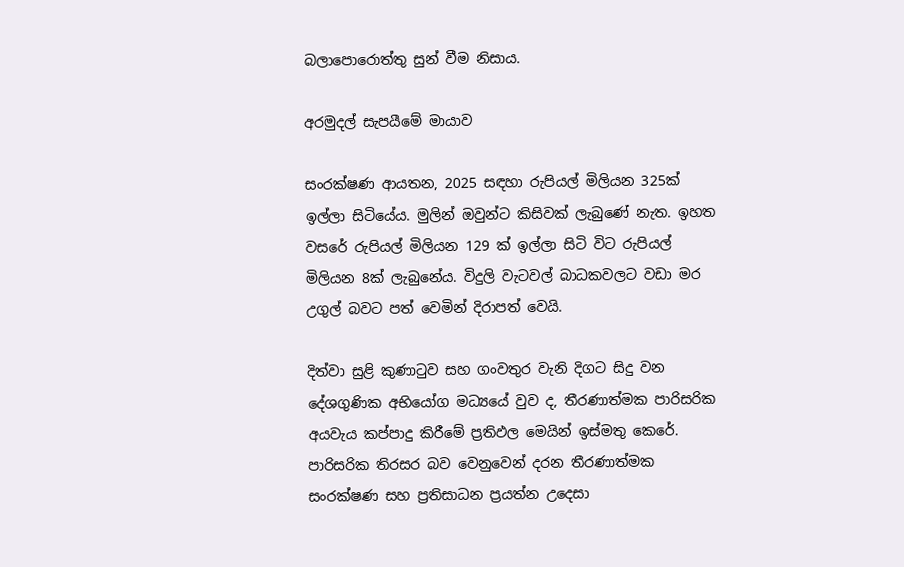බලාපොරොත්තු සුන් වීම නිසාය.

අරමුදල් සැපයීමේ මායාව

සංරක්ෂණ ආයතන, 2025 සඳහා රුපියල් මිලියන 325ක් ඉල්ලා සිටියේය. මුලින් ඔවුන්ට කිසිවක් ලැබුණේ නැත. ඉහත වසරේ රුපියල් මිලියන 129 ක් ඉල්ලා සිටි විට රුපියල් මිලියන 8ක් ලැබුනේය. විදුලි වැටවල් බාධකවලට වඩා මර උගුල් බවට පත් වෙමින් දිරාපත් වෙයි.

දිත්වා සුළි කුණාටුව සහ ගංවතුර වැනි දිගට සිදු වන දේශගුණික අභියෝග මධ්‍යයේ වුව ද, තීරණාත්මක පාරිසරික අයවැය කප්පාදු කිරීමේ ප්‍රතිඵල මෙයින් ඉස්මතු කෙරේ. පාරිසරික තිරසර බව වෙනුවෙන් දරන තීරණාත්මක සංරක්ෂණ සහ ප්‍රතිසාධන ප්‍රයත්න උදෙසා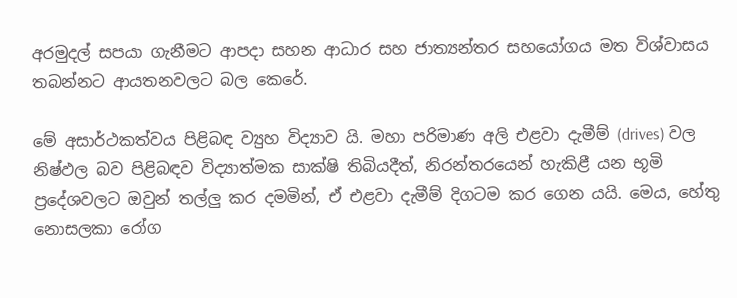අරමුදල් සපයා ගැනීමට ආපදා සහන ආධාර සහ ජාත්‍යන්තර සහයෝගය මත විශ්වාසය තබන්නට ආයතනවලට බල කෙරේ.

මේ අසාර්ථකත්වය පිළිබඳ ව්‍යුහ විද්‍යාව යි. මහා පරිමාණ අලි එළවා දැමීම් (drives) වල නිෂ්ඵල බව පිළිබඳව විද්‍යාත්මක සාක්ෂි තිබියදීත්, නිරන්තරයෙන් හැකිළී යන භූමි ප්‍රදේශවලට ඔවුන් තල්ලු කර දමමින්, ඒ එළවා දැමීම් දිගටම කර ගෙන යයි. මෙය, හේතු නොසලකා රෝග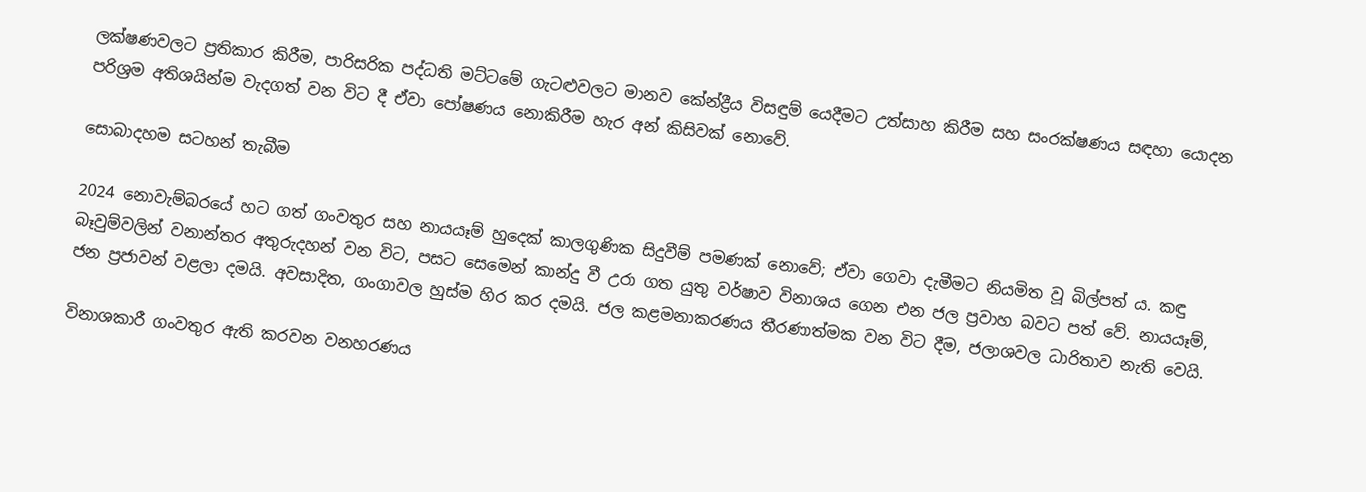ලක්ෂණවලට ප්‍රතිකාර කිරීම, පාරිසරික පද්ධති මට්ටමේ ගැට‍ළුවලට මානව කේන්ද්‍රීය විසඳුම් යෙදීමට උත්සාහ කිරීම සහ සංරක්ෂණය සඳහා යොදන පරිශ්‍රම අතිශයින්ම වැදගත් වන විට දී ඒවා පෝෂණය නොකිරීම හැර අන් කිසිවක් නොවේ.

සොබාදහම සටහන් තැබීම

2024 නොවැම්බරයේ හට ගත් ගංවතුර සහ නායයෑම් හුදෙක් කාලගුණික සිදුවීම් පමණක් නොවේ; ඒවා ගෙවා දැමීමට නියමිත වූ බිල්පත් ය. කඳු බෑවුම්වලින් වනාන්තර අතුරුදහන් වන විට, පසට සෙමෙන් කාන්දු වී උරා ගත යුතු වර්ෂාව විනාශය ගෙන එන ජල ප්‍රවාහ බවට පත් වේ. නායයෑම්, ජන ප්‍රජාවන් වළලා දමයි. අවසාදිත, ගංගාවල හුස්ම හිර කර දමයි. ජල කළමනාකරණය තීරණාත්මක වන විට දීම, ජලාශවල ධාරිතාව නැති වෙයි.

විනාශකාරී ගංවතුර ඇති කරවන වනහරණය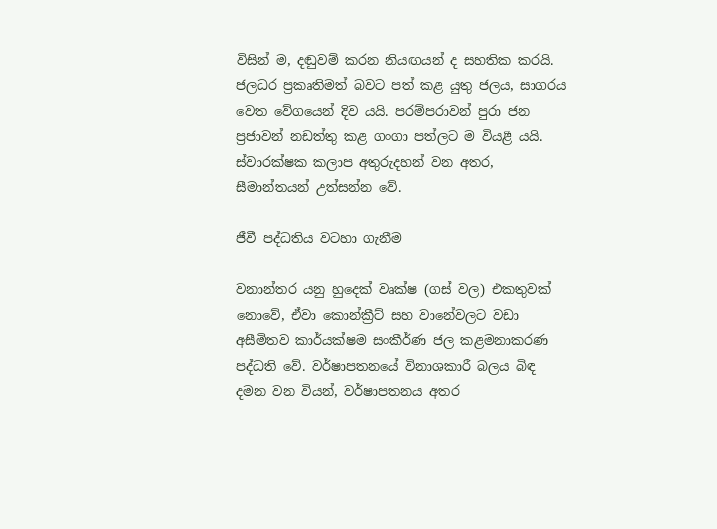විසින් ම, දඬුවම් කරන නියඟයන් ද සහතික කරයි. ජලධර ප්‍රකෘතිමත් බවට පත් කළ යුතු ජලය, සාගරය වෙත වේගයෙන් දිව යයි. පරම්පරාවන් පුරා ජන ප්‍රජාවන් නඩත්තු කළ ගංගා පත්ලට ම වියළී යයි. ස්වාරක්ෂක කලාප අතුරුදහන් වන අතර, සීමාන්තයන් උත්සන්න වේ.

ජීවී පද්ධතිය වටහා ගැනීම

වනාන්තර යනු හුදෙක් වෘක්ෂ (ගස් වල) එකතුවක් නොවේ, ඒවා කොන්ක්‍රීට් සහ වානේවලට වඩා අසීමිතව කාර්යක්ෂම සංකීර්ණ ජල කළමනාකරණ පද්ධති වේ. වර්ෂාපතනයේ විනාශකාරී බලය බිඳ දමන වන වියන්, වර්ෂාපතනය අතර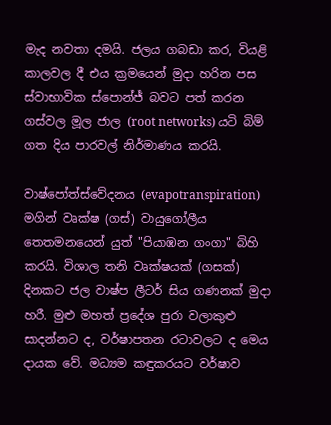මැද නවතා දමයි. ජලය ගබඩා කර, වියළි කාලවල දී එය ක්‍රමයෙන් මුදා හරින පස ස්වාභාවික ස්පොන්ජ් බවට පත් කරන ගස්වල මූල ජාල (root networks) යටි බිම් ගත දිය පාරවල් නිර්මාණය කරයි.

වාෂ්පෝත්ස්වේදනය (evapotranspiration) මගින් වෘක්ෂ (ගස්) වායුගෝලීය තෙතමනයෙන් යුත් "පියාඹන ගංගා" බිහි කරයි. විශාල තනි වෘක්ෂයක් (ගසක්) දිනකට ජල වාෂ්ප ලීටර් සිය ගණනක් මුදා හරී. මුළු මහත් ප්‍රදේශ පුරා වලාකුළු සාදන්නට ද, වර්ෂාපතන රටාවලට ද මෙය දායක වේ. මධ්‍යම කඳුකරයට වර්ෂාව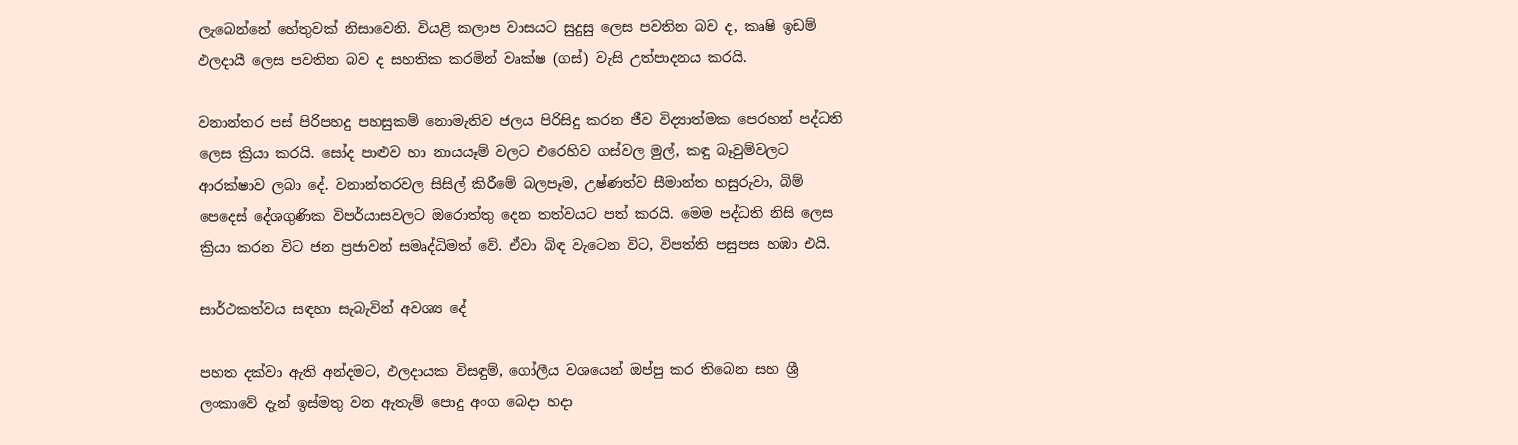ලැබෙන්නේ හේතුවක් නිසාවෙනි. වියළි කලාප වාසයට සුදුසු ලෙස පවතින බව ද, කෘෂි ඉඩම් ඵලදායී ලෙස පවතින බව ද සහතික කරමින් වෘක්ෂ (ගස්) වැසි උත්පාදනය කරයි.

වනාන්තර පස් පිරිපහදු පහසුකම් නොමැතිව ජලය පිරිසිදු කරන ජීව විද්‍යාත්මක පෙරහන් පද්ධති ලෙස ක්‍රියා කරයි. සෝද පාළුව හා නායයෑම් වලට එරෙහිව ගස්වල මුල්, කඳු බෑවුම්වලට ආරක්ෂාව ලබා දේ. වනාන්තරවල සිසිල් කිරීමේ බලපෑම, උෂ්ණත්ව සීමාන්ත හසුරුවා, බිම් පෙදෙස් දේශගුණික විපර්යාසවලට ඔරොත්තු දෙන තත්වයට පත් කරයි. මෙම පද්ධති නිසි ලෙස ක්‍රියා කරන විට ජන ප්‍රජාවන් සමෘද්ධිමත් වේ. ඒවා බිඳ වැටෙන විට, විපත්ති පසුපස හඹා එයි.

සාර්ථකත්වය සඳහා සැබැවින් අවශ්‍ය දේ

පහත දක්වා ඇති අන්දමට, ඵලදායක විසඳුම්, ගෝලීය වශයෙන් ඔප්පු කර තිබෙන සහ ශ්‍රී ලංකාවේ දැන් ඉස්මතු වන ඇතැම් පොදු අංග බෙදා හදා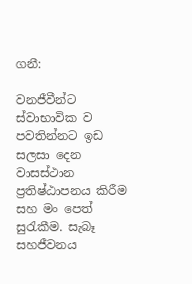ගනී:

වනජීවීන්ට ස්වාභාවික ව පවතින්නට ඉඩ සලසා දෙන වාසස්ථාන ප්‍රතිෂ්ඨාපනය කිරීම සහ මං පෙත් සුරැකීම. සැබෑ සහජීවනය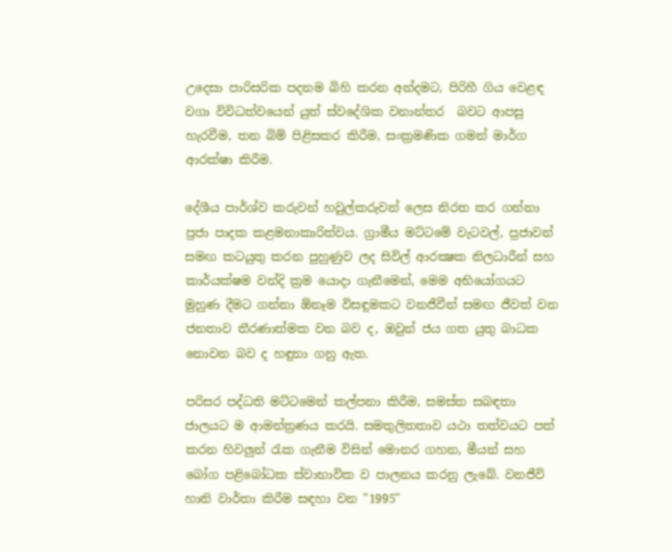උදෙසා පාරිසරික පදනම බිහි කරන අන්දමට, පිරිහී ගිය වෙළඳ වගා විවිධත්වයෙන් යුත් ස්වදේශික වනාන්තර  බවට ආපසු හැරවීම, තන බිම් පිළිසකර කිරීම, සංක්‍රමණික ගමන් මාර්ග ආරක්ෂා කිරීම.

දේශීය පාර්ශ්ව කරුවන් හවුල්කරුවන් ලෙස නිරත කර ගන්නා ප්‍රජා පාදක කළමනාකාරිත්වය. ග්‍රාමීය මට්ටමේ වැටවල්, ප්‍රජාවන් සමඟ කටයුතු කරන පුහුණුව ලද සිවිල් ආරක්‍ෂක නිලධාරීන් සහ කාර්යක්ෂම වන්දි ක්‍රම යොදා ගැනීමෙන්, මෙම අභියෝගයට මුහුණ දීමට ගන්නා ඕනෑම විසඳුමකට වනජීවීන් සමඟ ජීවත් වන ජනතාව තීරණාත්මක වන බව ද, ඔවුන් ජය ගත යුතු බාධක නොවන බව ද හඳුනා ගනු ඇත.

පරිසර පද්ධති මට්ටමෙන් කල්පනා කිරීම, සමස්ත සබඳතා ජාලයට ම ආමන්ත්‍රණය කරයි. සමතුලිතතාව යථා තත්වයට පත් කරන හිවලුන් ‍රැක ගැනීම විසින් මොනර ගහන, මීයන් සහ බෝග පළිබෝධක ස්වාභාවික ව පාලනය කරනු ලැබේ. වනජීවි හානි වාර්තා කිරීම සඳහා වන "1995"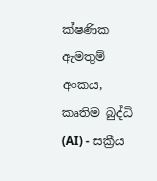ක්ෂණික ඇමතුම් අංකය, කෘතිම බුද්ධි (AI) - සක්‍රීය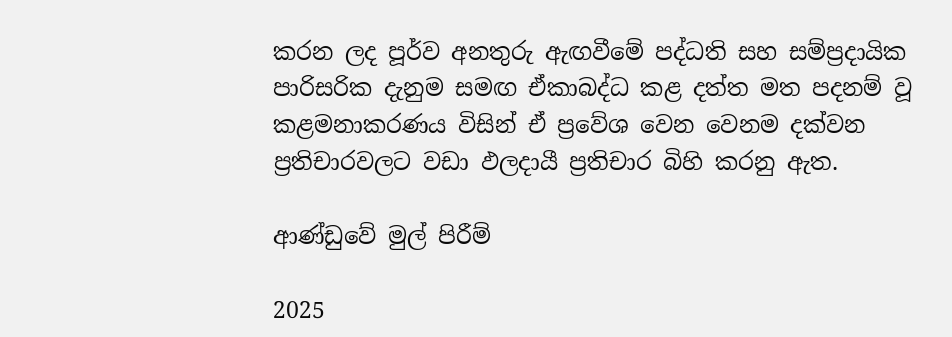කරන ලද පූර්ව අනතුරු ඇඟවීමේ පද්ධති සහ සම්ප්‍රදායික පාරිසරික දැනුම සමඟ ඒකාබද්ධ කළ දත්ත මත පදනම් වූ කළමනාකරණය විසින් ඒ ප්‍රවේශ වෙන වෙනම දක්වන ප්‍රතිචාරවලට වඩා ඵලදායී ප්‍රතිචාර බිහි කරනු ඇත.

ආණ්ඩුවේ මුල් පිරීම්

2025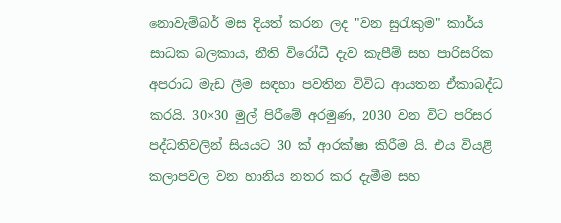නොවැම්බර් මස දියත් කරන ලද "වන සුරැකුම" කාර්ය සාධක බලකාය, නීති විරෝධී දැව කැපීම් සහ පාරිසරික අපරාධ මැඩ ලීම සඳහා පවතින විවිධ ආයතන ඒකාබද්ධ කරයි. 30×30 මුල් පිරීමේ අරමුණ, 2030 වන විට පරිසර පද්ධතිවලින් සියයට 30 ක් ආරක්ෂා කිරීම යි. එය වියළි කලාපවල වන හානිය නතර කර දැමීම සහ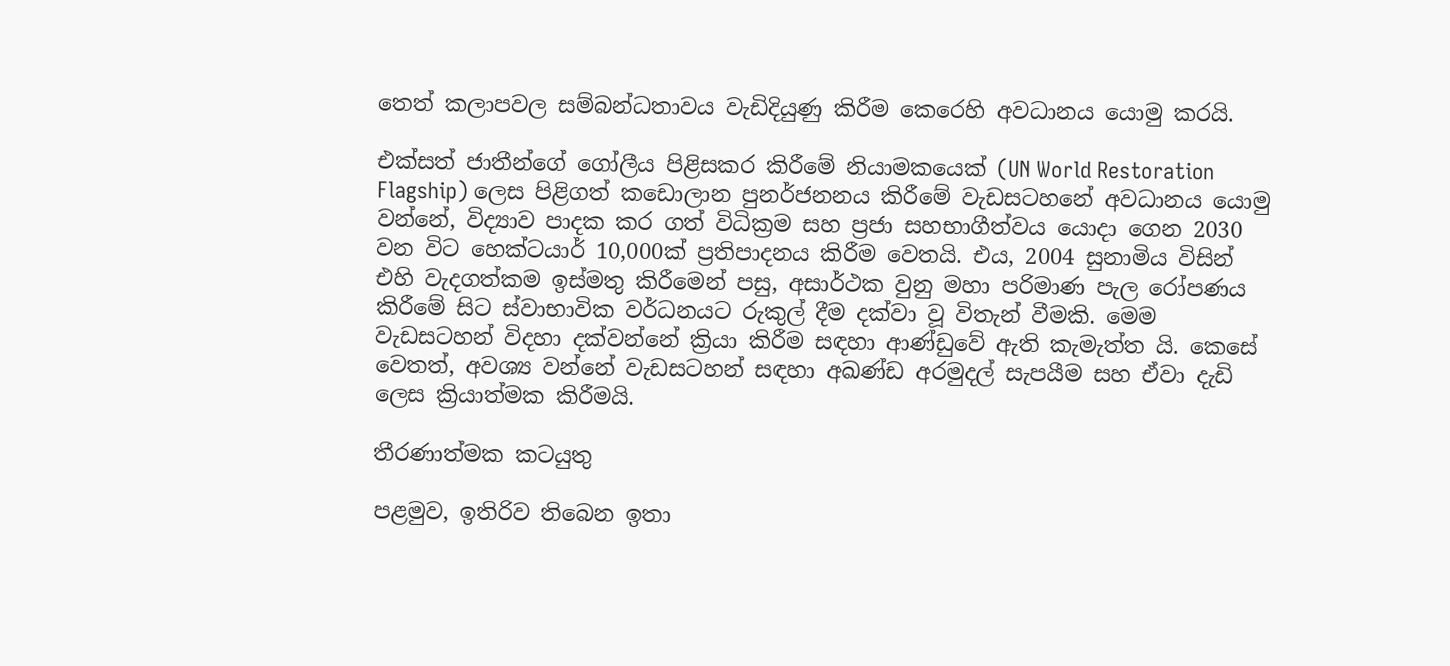තෙත් කලාපවල සම්බන්ධතාවය වැඩිදියුණු කිරීම කෙරෙහි අවධානය යොමු කරයි.

එක්සත් ජාතීන්ගේ ගෝලීය පිළිසකර කිරීමේ නියාමකයෙක් (UN World Restoration Flagship) ලෙස පිළිගත් කඩොලාන පුනර්ජනනය කිරීමේ වැඩසටහනේ අවධානය යොමු වන්නේ, විද්‍යාව පාදක කර ගත් විධික්‍රම සහ ප්‍රජා සහභාගීත්වය යොදා ගෙන 2030 වන විට හෙක්ටයාර් 10,000ක් ප්‍රතිපාදනය කිරීම වෙතයි. එය, 2004 සුනාමිය විසින් එහි වැදගත්කම ඉස්මතු කිරීමෙන් පසු, අසාර්ථක වුනු මහා පරිමාණ පැල රෝපණය කිරීමේ සිට ස්වාභාවික වර්ධනයට රුකුල් දීම දක්වා වූ විතැන් වීමකි. මෙම වැඩසටහන් විදහා දක්වන්නේ ක්‍රියා කිරීම සඳහා ආණ්ඩුවේ ඇති කැමැත්ත යි. කෙසේ වෙතත්, අවශ්‍ය වන්නේ වැඩසටහන් සඳහා අඛණ්ඩ අරමුදල් සැපයීම සහ ඒවා දැඩි ලෙස ක්‍රියාත්මක කිරීමයි.

තීරණාත්මක කටයුතු

පළමුව, ඉතිරිව තිබෙන ඉතා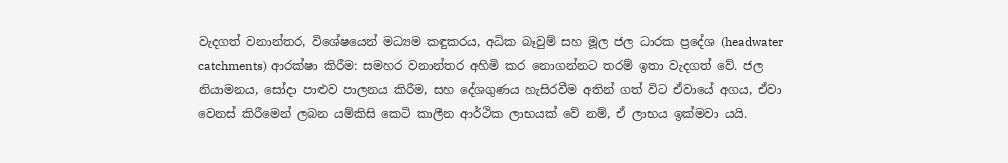වැදගත් වනාන්තර, විශේෂයෙන් මධ්‍යම කඳුකරය, අධික බෑවුම් සහ මූල ජල ධාරක ප්‍රදේශ (headwater catchments) ආරක්ෂා කිරීම: සමහර වනාන්තර අහිමි කර නොගන්නට තරම් ඉතා වැදගත් වේ. ජල නියාමනය, සෝදා පාළුව පාලනය කිරීම, සහ දේශගුණය හැසිරවීම අතින් ගත් විට ඒවායේ අගය, ඒවා වෙනස් කිරීමෙන් ලබන යම්කිසි කෙටි කාලීන ආර්ථික ලාභයක් වේ නම්, ඒ ලාභය ඉක්මවා යයි.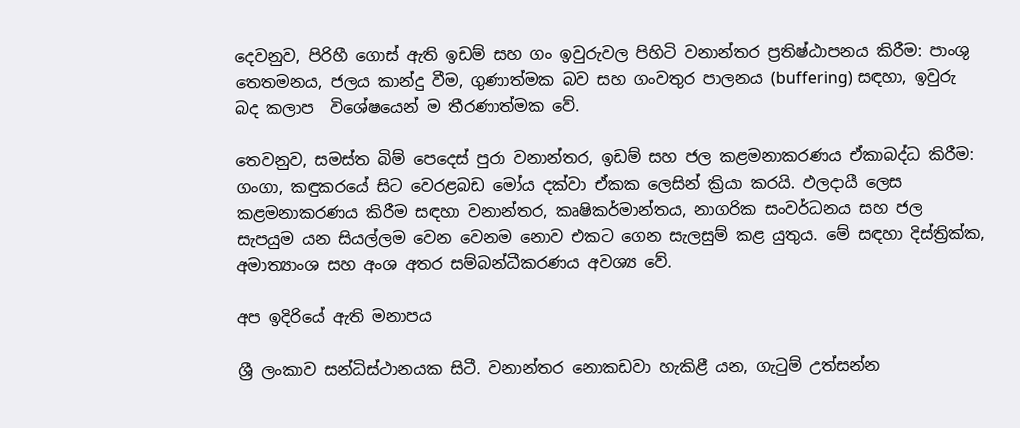දෙවනුව, පිරිහී ගොස් ඇති ඉඩම් සහ ගං ඉවුරුවල පිහිටි වනාන්තර ප්‍රතිෂ්ඨාපනය කිරීම: පාංශු තෙතමනය, ජලය කාන්දු වීම, ගුණාත්මක බව සහ ගංවතුර පාලනය (buffering) සඳහා, ඉවුරු බද කලාප  විශේෂයෙන් ම තීරණාත්මක වේ.

තෙවනුව, සමස්ත බිම් පෙදෙස් පුරා වනාන්තර, ඉඩම් සහ ජල කළමනාකරණය ඒකාබද්ධ කිරීම: ගංගා, කඳුකරයේ සිට වෙරළබඩ මෝය දක්වා ඒකක ලෙසින් ක්‍රියා කරයි. ඵලදායී ලෙස කළමනාකරණය කිරීම සඳහා වනාන්තර, කෘෂිකර්මාන්තය, නාගරික සංවර්ධනය සහ ජල සැපයුම යන සියල්ලම වෙන වෙනම නොව එකට ගෙන සැලසුම් කළ යුතුය. මේ සඳහා දිස්ත්‍රික්ක, අමාත්‍යාංශ සහ අංශ අතර සම්බන්ධීකරණය අවශ්‍ය වේ.

අප ඉදිරියේ ඇති මනාපය

ශ්‍රී ලංකාව සන්ධිස්ථානයක සිටී. වනාන්තර නොකඩවා හැකිළී යන, ගැටුම් උත්සන්න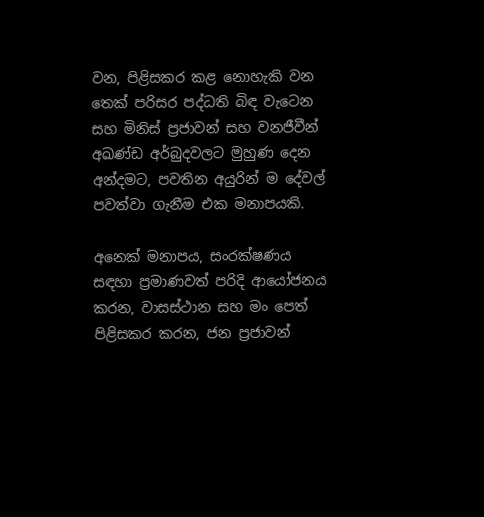වන, පිළිසකර කළ නොහැකි වන තෙක් පරිසර පද්ධති බිඳ වැටෙන සහ මිනිස් ප්‍රජාවන් සහ වනජීවීන් අඛණ්ඩ අර්බුදවලට මුහුණ දෙන අන්දමට, පවතින අයුරින් ම දේවල් පවත්වා ගැනීම එක මනාපයකි.

අනෙක් මනාපය, සංරක්ෂණය සඳහා ප්‍රමාණවත් පරිදි ආයෝජනය කරන, වාසස්ථාන සහ මං පෙත් පිළිසකර කරන, ජන ප්‍රජාවන්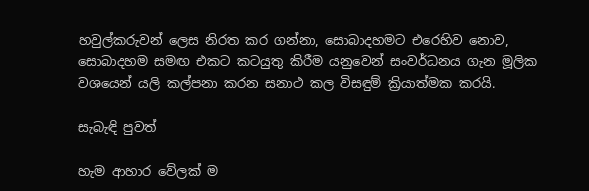හවුල්කරුවන් ලෙස නිරත කර ගන්නා, සොබාදහමට එරෙහිව නොව, සොබාදහම සමඟ එකට කටයුතු කිරීම යනුවෙන් සංවර්ධනය ගැන මූලික වශයෙන් යලි කල්පනා කරන සනාථ කල විසඳුම් ක්‍රියාත්මක කරයි.

සැබැඳි පුවත්

හැම ආහාර වේලක් ම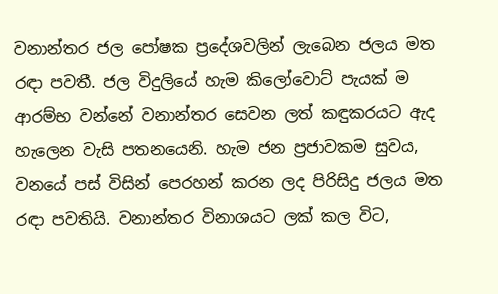වනාන්තර ජල පෝෂක ප්‍රදේශවලින් ලැබෙන ජලය මත රඳා පවතී. ජල විදුලියේ හැම කිලෝවොට් පැයක් ම ආරම්භ වන්නේ වනාන්තර සෙවන ලත් කඳුකරයට ඇද හැලෙන වැසි පතනයෙනි. හැම ජන ප්‍රජාවකම සුවය, වනයේ පස් විසින් පෙරහන් කරන ලද පිරිසිදු ජලය මත රඳා පවතියි. වනාන්තර විනාශයට ලක් කල විට,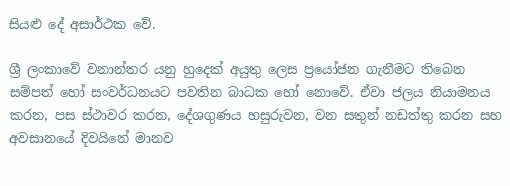සියළු දේ අසාර්ථක වේ.

ශ්‍රී ලංකාවේ වනාන්තර යනු හුදෙක් අයුතු ලෙස ප්‍රයෝජන ගැනීමට තිබෙන සම්පත් හෝ සංවර්ධනයට පවතින බාධක හෝ නොවේ. ඒවා ජලය නියාමනය කරන, පස ස්ථාවර කරන, දේශගුණය හසුරුවන, වන සතුන් නඩත්තු කරන සහ අවසානයේ දිවයිනේ මානව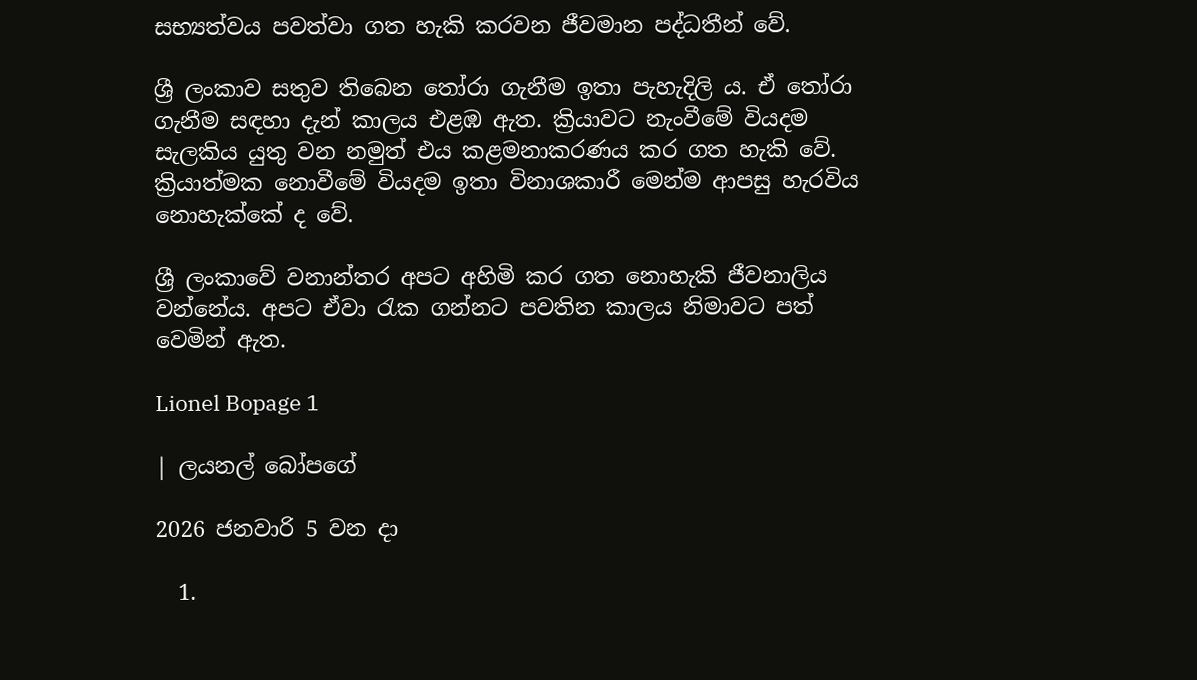සභ්‍යත්වය පවත්වා ගත හැකි කරවන ජීවමාන පද්ධතීන් වේ.

ශ්‍රී ලංකාව සතුව තිබෙන තෝරා ගැනීම ඉතා පැහැදිලි ය. ඒ තෝරා ගැනීම සඳහා දැන් කාලය එළඹ ඇත. ක්‍රියාවට නැංවීමේ වියදම සැලකිය යුතු වන නමුත් එය කළමනාකරණය කර ගත හැකි වේ. ක්‍රියාත්මක නොවීමේ වියදම ඉතා විනාශකාරී මෙන්ම ආපසු හැරවිය නොහැක්කේ ද වේ.

ශ්‍රී ලංකාවේ වනාන්තර අපට අහිමි කර ගත නොහැකි ජීවනාලිය වන්නේය. අපට ඒවා රැක ගන්නට පවතින කාලය නිමාවට පත් වෙමින් ඇත.

Lionel Bopage 1

| ලයනල් බෝපගේ

2026 ජනවාරි 5 වන දා

  1.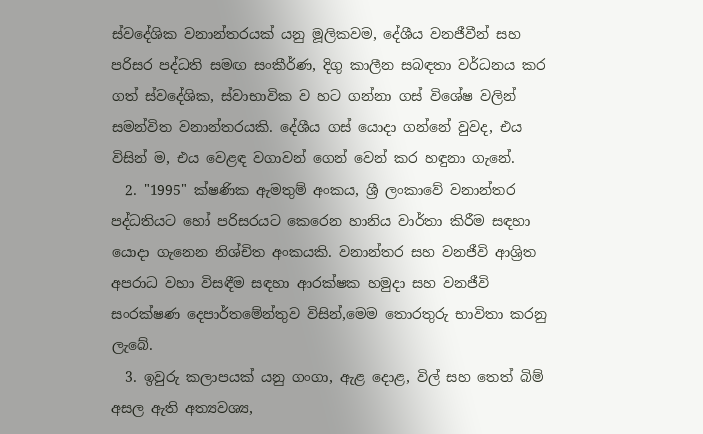ස්වදේශික වනාන්තරයක් යනු මූලිකවම, දේශීය වනජීවීන් සහ පරිසර පද්ධති සමඟ සංකීර්ණ, දිගු කාලීන සබඳතා වර්ධනය කර ගත් ස්වදේශික, ස්වාභාවික ව හට ගන්නා ගස් විශේෂ වලින් සමන්විත වනාන්තරයකි. දේශීය ගස් යොදා ගන්නේ වුවද, එය විසින් ම, එය වෙළඳ වගාවන් ගෙන් වෙන් කර හඳුනා ගැනේ.
  2. "1995" ක්ෂණික ඇමතුම් අංකය, ශ්‍රී ලංකාවේ වනාන්තර පද්ධතියට හෝ පරිසරයට කෙරෙන හානිය වාර්තා කිරීම සඳහා යොදා ගැනෙන නිශ්චිත අංකයකි. වනාන්තර සහ වනජීවි ආශ්‍රිත අපරාධ වහා විසඳීම සඳහා ආරක්ෂක හමුදා සහ වනජීවි සංරක්ෂණ දෙපාර්තමේන්තුව විසින්,මෙම තොරතුරු භාවිතා කරනු ලැබේ.
  3. ඉවුරු කලාපයක් යනු ගංගා, ඇළ දොළ, විල් සහ තෙත් බිම් අසල ඇති අත්‍යවශ්‍ය,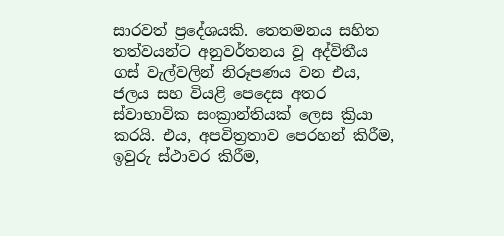සාරවත් ප්‍රදේශයකි. තෙතමනය සහිත තත්වයන්ට අනුවර්තනය වූ අද්විතීය ගස් වැල්වලින් නිරූපණය වන එය, ජලය සහ වියළි පෙදෙස අතර ස්වාභාවික සංක්‍රාන්තියක් ලෙස ක්‍රියා කරයි. එය, අපවිත්‍රතාව පෙරහන් කිරීම, ඉවුරු ස්ථාවර කිරීම,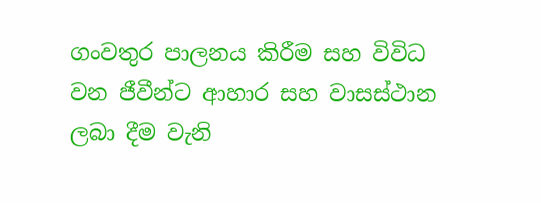ගංවතුර පාලනය කිරීම සහ විවිධ වන ජීවීන්ට ආහාර සහ වාසස්ථාන ලබා දීම වැනි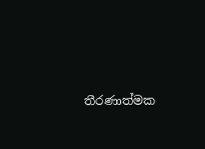තීරණාත්මක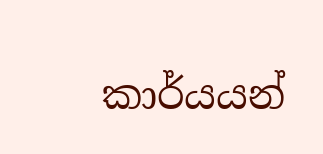කාර්යයන්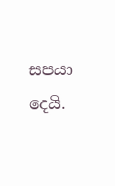සපයා දෙයි.